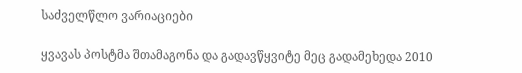საძველწლო ვარიაციები

ყვავას პოსტმა შთამაგონა და გადავწყვიტე მეც გადამეხედა 2010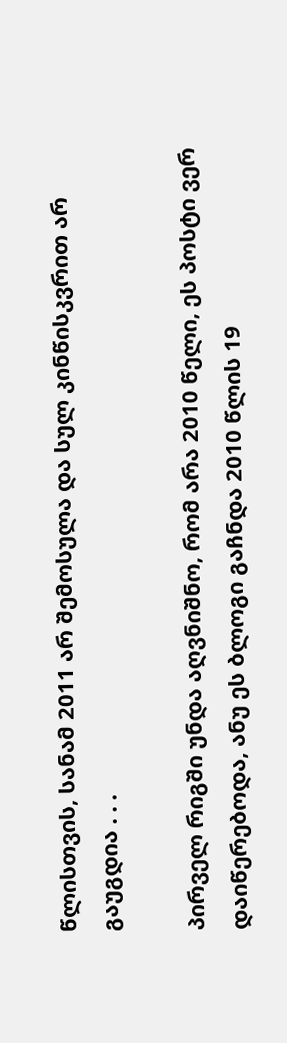წლისთვის, სანამ 2011 არ შემოსულა და სულ კინწისკვრით არ გაუგდია . . .

პირველ რიგში უნდა აღვნიშნო, რომ არა 2010 წელი, ეს პოსტი ვერ დაიწერებოდა, ანუ ეს ბლოგი გაჩნდა 2010 წლის 19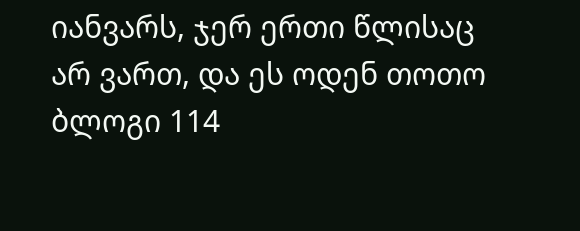იანვარს, ჯერ ერთი წლისაც არ ვართ, და ეს ოდენ თოთო ბლოგი 114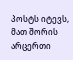პოსტს იტევს, მათ შორის არცერთი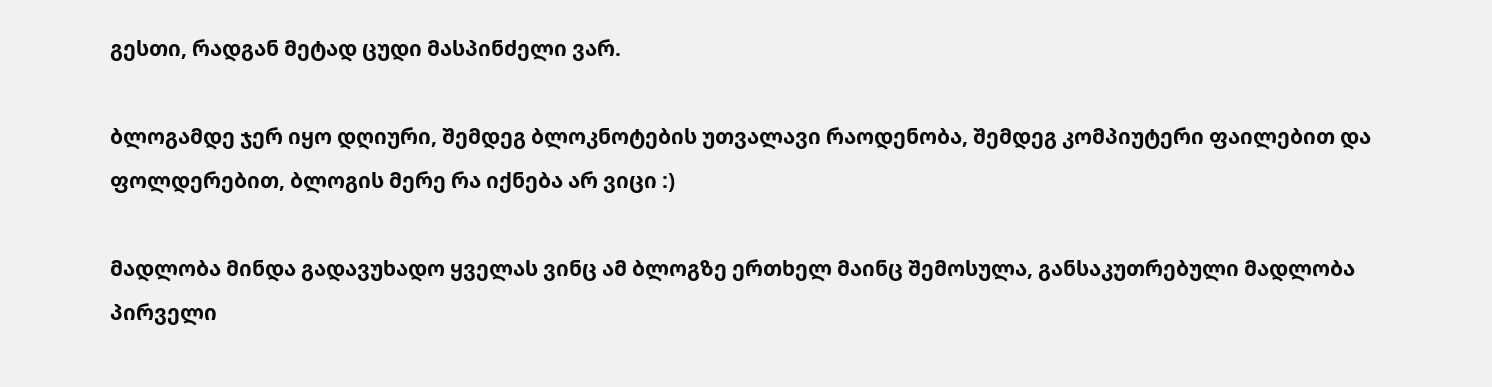გესთი, რადგან მეტად ცუდი მასპინძელი ვარ.

ბლოგამდე ჯერ იყო დღიური, შემდეგ ბლოკნოტების უთვალავი რაოდენობა, შემდეგ კომპიუტერი ფაილებით და ფოლდერებით, ბლოგის მერე რა იქნება არ ვიცი :)

მადლობა მინდა გადავუხადო ყველას ვინც ამ ბლოგზე ერთხელ მაინც შემოსულა, განსაკუთრებული მადლობა პირველი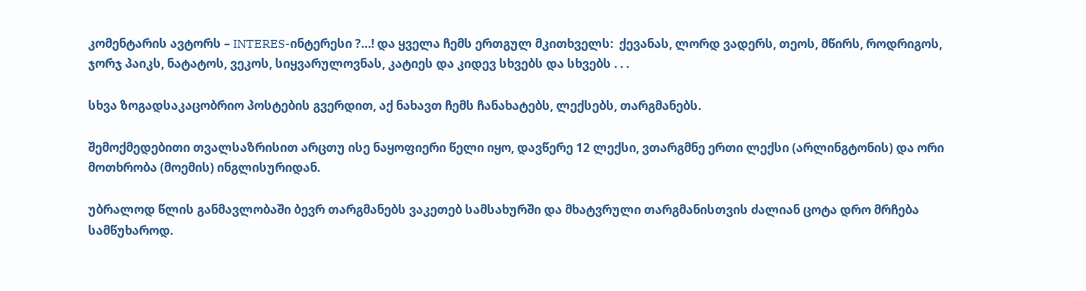კომენტარის ავტორს – INTERES-ინტერესი ?…! და ყველა ჩემს ერთგულ მკითხველს:  ქევანას, ლორდ ვადერს, თეოს, მწირს, როდრიგოს, ჯორჯ პაიკს, ნატატოს, ვეკოს, სიყვარულოვნას, კატიეს და კიდევ სხვებს და სხვებს . . .

სხვა ზოგადსაკაცობრიო პოსტების გვერდით, აქ ნახავთ ჩემს ჩანახატებს, ლექსებს, თარგმანებს.

შემოქმედებითი თვალსაზრისით არცთუ ისე ნაყოფიერი წელი იყო, დავწერე 12 ლექსი, ვთარგმნე ერთი ლექსი (არლინგტონის) და ორი მოთხრობა (მოემის) ინგლისურიდან.

უბრალოდ წლის განმავლობაში ბევრ თარგმანებს ვაკეთებ სამსახურში და მხატვრული თარგმანისთვის ძალიან ცოტა დრო მრჩება სამწუხაროდ.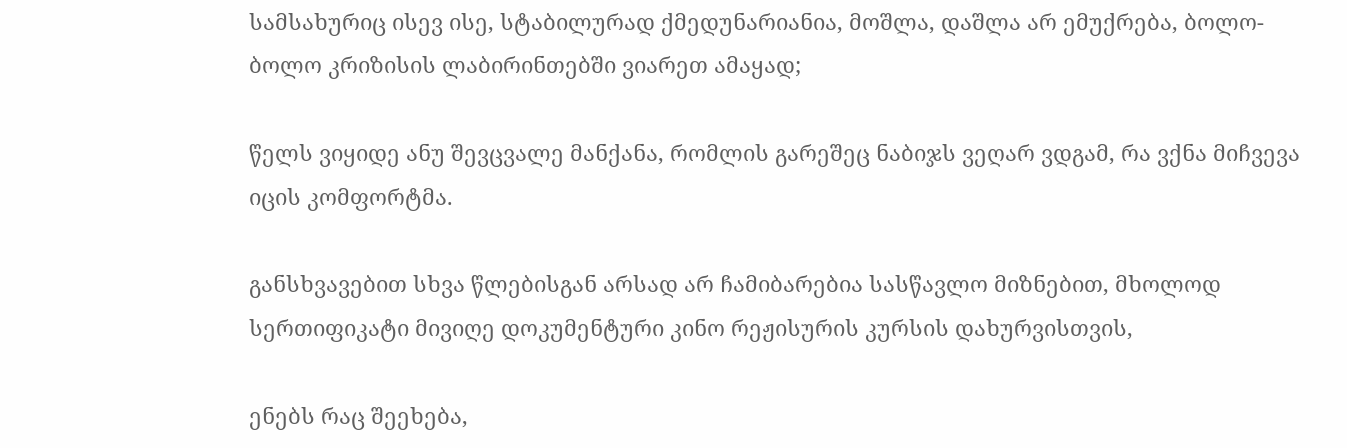სამსახურიც ისევ ისე, სტაბილურად ქმედუნარიანია, მოშლა, დაშლა არ ემუქრება, ბოლო-ბოლო კრიზისის ლაბირინთებში ვიარეთ ამაყად;

წელს ვიყიდე ანუ შევცვალე მანქანა, რომლის გარეშეც ნაბიჯს ვეღარ ვდგამ, რა ვქნა მიჩვევა იცის კომფორტმა.

განსხვავებით სხვა წლებისგან არსად არ ჩამიბარებია სასწავლო მიზნებით, მხოლოდ სერთიფიკატი მივიღე დოკუმენტური კინო რეჟისურის კურსის დახურვისთვის,

ენებს რაც შეეხება,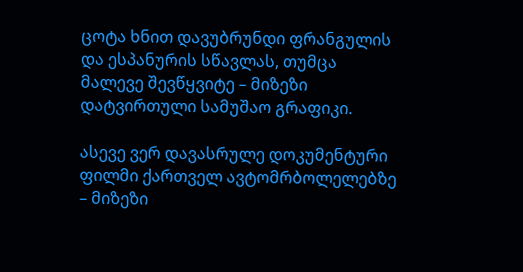ცოტა ხნით დავუბრუნდი ფრანგულის და ესპანურის სწავლას, თუმცა მალევე შევწყვიტე – მიზეზი დატვირთული სამუშაო გრაფიკი.

ასევე ვერ დავასრულე დოკუმენტური ფილმი ქართველ ავტომრბოლელებზე – მიზეზი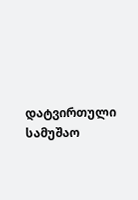დატვირთული სამუშაო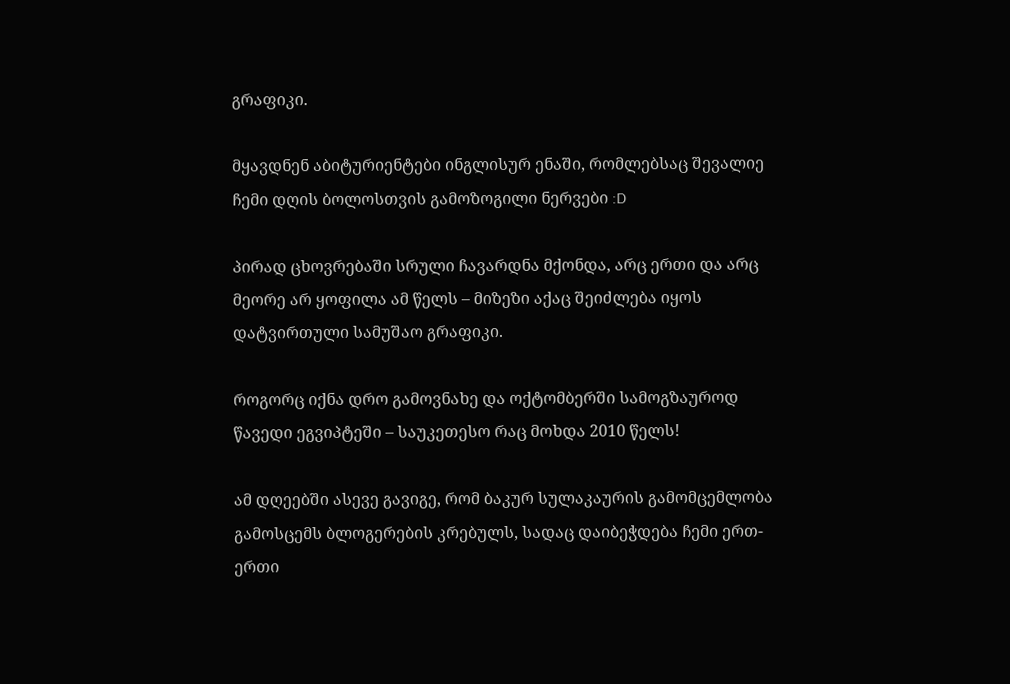გრაფიკი.

მყავდნენ აბიტურიენტები ინგლისურ ენაში, რომლებსაც შევალიე ჩემი დღის ბოლოსთვის გამოზოგილი ნერვები :D

პირად ცხოვრებაში სრული ჩავარდნა მქონდა, არც ერთი და არც მეორე არ ყოფილა ამ წელს – მიზეზი აქაც შეიძლება იყოს დატვირთული სამუშაო გრაფიკი.

როგორც იქნა დრო გამოვნახე და ოქტომბერში სამოგზაუროდ წავედი ეგვიპტეში – საუკეთესო რაც მოხდა 2010 წელს!

ამ დღეებში ასევე გავიგე, რომ ბაკურ სულაკაურის გამომცემლობა გამოსცემს ბლოგერების კრებულს, სადაც დაიბეჭდება ჩემი ერთ-ერთი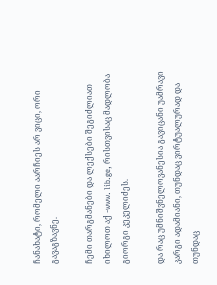ჩანახატი, რომელი აარჩიეს არ ვიცი, ორი გავაგზავნე.

ჩემი თარგმანები და ლექსები შეგიძლიათ იხილოთ აქ -www. lib.ge, რისთვისაც მადლობა გიორგი კეკელიძეს.

და რაც უმნიშვნელოვანესია გავიცანი უამრავი კარგი ადამიანი, თუნდაც ვირტუალურად და თუნდაც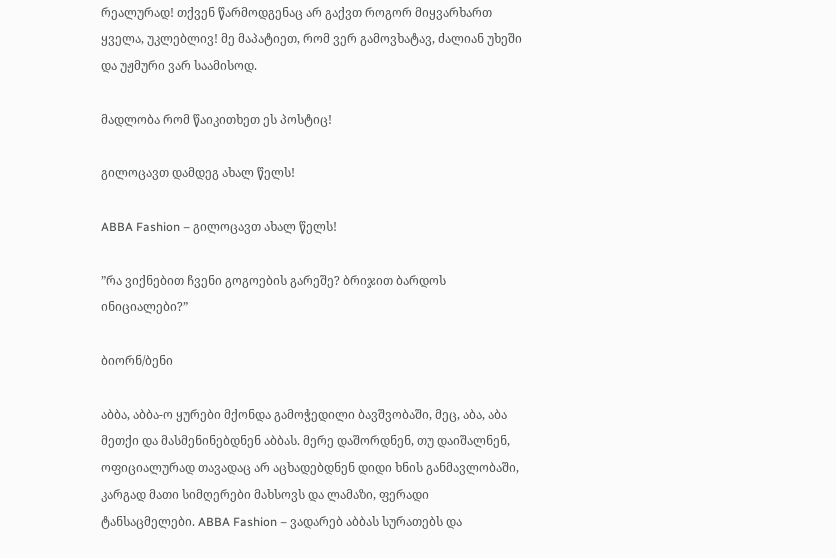რეალურად! თქვენ წარმოდგენაც არ გაქვთ როგორ მიყვარხართ ყველა, უკლებლივ! მე მაპატიეთ, რომ ვერ გამოვხატავ, ძალიან უხეში და უჟმური ვარ საამისოდ.

მადლობა რომ წაიკითხეთ ეს პოსტიც!

გილოცავთ დამდეგ ახალ წელს!

ABBA Fashion – გილოცავთ ახალ წელს!

”რა ვიქნებით ჩვენი გოგოების გარეშე? ბრიჯით ბარდოს ინიციალები?”

ბიორნ/ბენი

აბბა, აბბა-ო ყურები მქონდა გამოჭედილი ბავშვობაში, მეც, აბა, აბა მეთქი და მასმენინებდნენ აბბას. მერე დაშორდნენ, თუ დაიშალნენ, ოფიციალურად თავადაც არ აცხადებდნენ დიდი ხნის განმავლობაში, კარგად მათი სიმღერები მახსოვს და ლამაზი, ფერადი ტანსაცმელები. ABBA Fashion – ვადარებ აბბას სურათებს და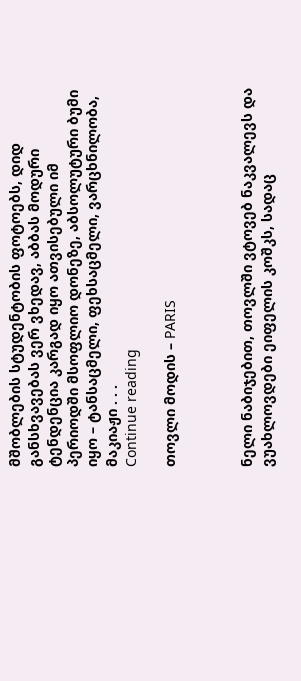მშობლების სტუდენტობის ფოტოებს, დიდ განსხვავებას ვერ ვხედავ, აბბას მოდური ტენდენცია კარგად იყო ათვისებული იმ პერიოდში მსოფლიო დონეზე, აბსოლუტური ბუმი იყო – ტანსაცმელი, ფეხსაცმელი, ვარცხნილობა, მაკიაჟი . . .
Continue reading

თოვლი მოდის – PARIS



ნელი ნაბიჯებით, თოვლში ვტოვებ ნაკვალევს და ვუახლოვდები ეიფელის კოშკს, სადაც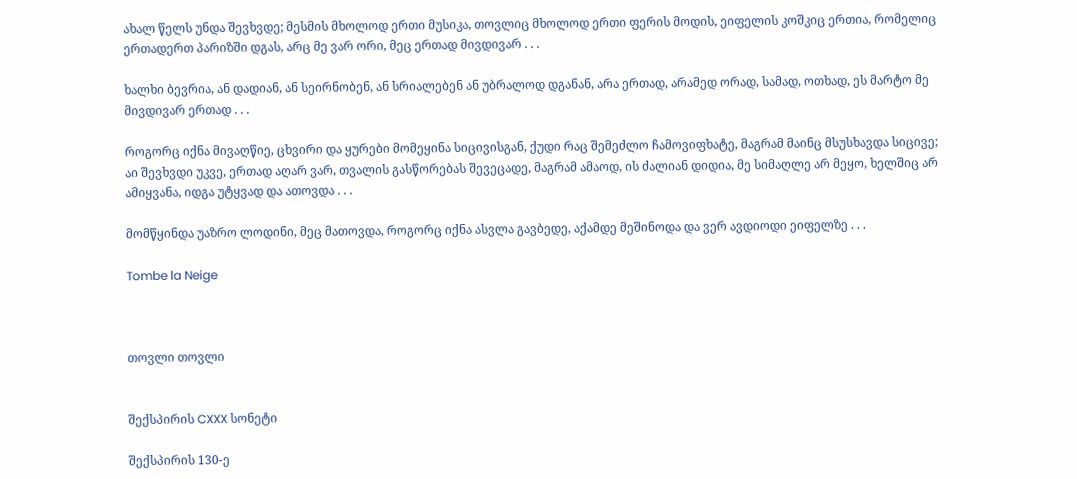ახალ წელს უნდა შევხვდე; მესმის მხოლოდ ერთი მუსიკა, თოვლიც მხოლოდ ერთი ფერის მოდის, ეიფელის კოშკიც ერთია, რომელიც ერთადერთ პარიზში დგას, არც მე ვარ ორი, მეც ერთად მივდივარ . . .

ხალხი ბევრია, ან დადიან, ან სეირნობენ, ან სრიალებენ ან უბრალოდ დგანან, არა ერთად, არამედ ორად, სამად, ოთხად, ეს მარტო მე მივდივარ ერთად . . .

როგორც იქნა მივაღწიე, ცხვირი და ყურები მომეყინა სიცივისგან, ქუდი რაც შემეძლო ჩამოვიფხატე, მაგრამ მაინც მსუსხავდა სიცივე; აი შევხვდი უკვე, ერთად აღარ ვარ, თვალის გასწორებას შევეცადე, მაგრამ ამაოდ, ის ძალიან დიდია, მე სიმაღლე არ მეყო, ხელშიც არ ამიყვანა, იდგა უტყვად და ათოვდა . . .

მომწყინდა უაზრო ლოდინი, მეც მათოვდა, როგორც იქნა ასვლა გავბედე, აქამდე მეშინოდა და ვერ ავდიოდი ეიფელზე . . .

Tombe la Neige



თოვლი თოვლი


შექსპირის CXXX სონეტი

შექსპირის 130-ე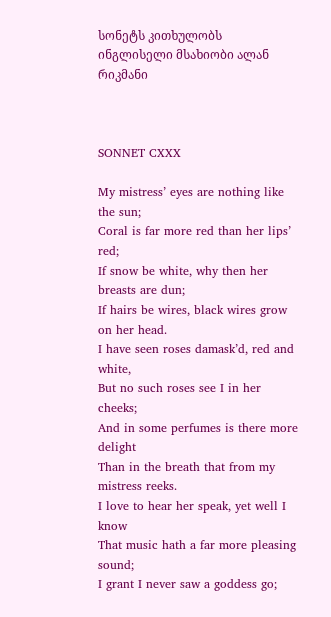სონეტს კითხულობს ინგლისელი მსახიობი ალან რიკმანი



SONNET CXXX

My mistress’ eyes are nothing like the sun;
Coral is far more red than her lips’ red;
If snow be white, why then her breasts are dun;
If hairs be wires, black wires grow on her head.
I have seen roses damask’d, red and white,
But no such roses see I in her cheeks;
And in some perfumes is there more delight
Than in the breath that from my mistress reeks.
I love to hear her speak, yet well I know
That music hath a far more pleasing sound;
I grant I never saw a goddess go;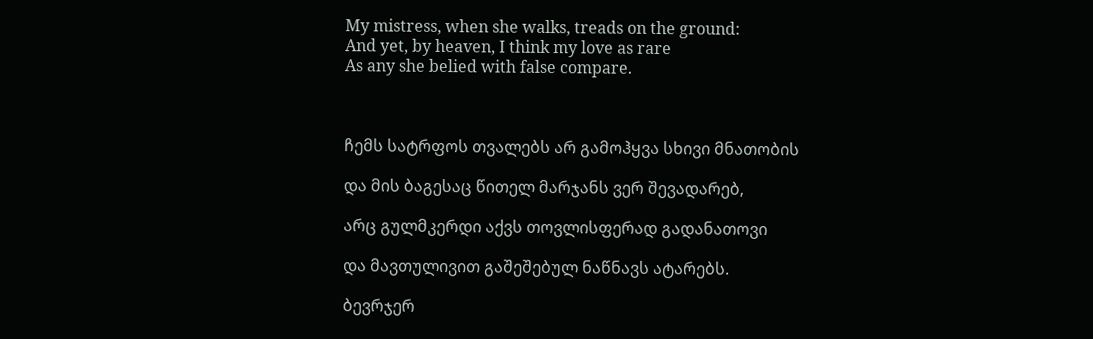My mistress, when she walks, treads on the ground:
And yet, by heaven, I think my love as rare
As any she belied with false compare.



ჩემს სატრფოს თვალებს არ გამოჰყვა სხივი მნათობის

და მის ბაგესაც წითელ მარჯანს ვერ შევადარებ,

არც გულმკერდი აქვს თოვლისფერად გადანათოვი

და მავთულივით გაშეშებულ ნაწნავს ატარებს.

ბევრჯერ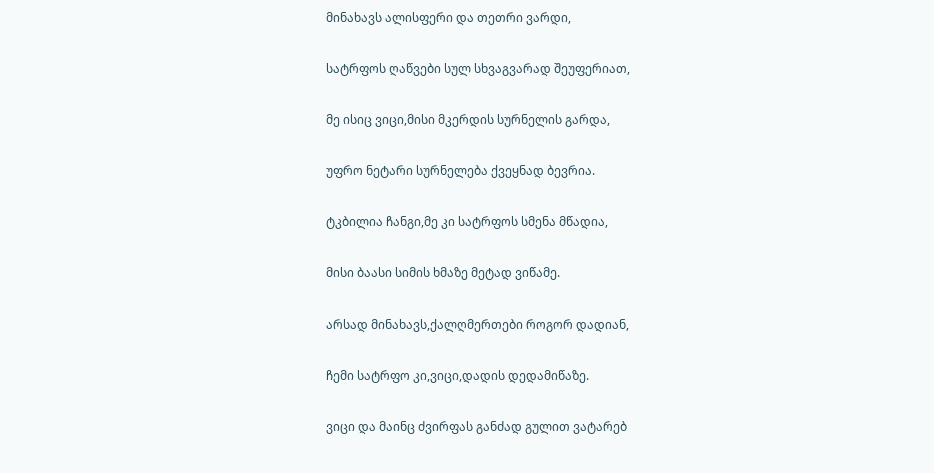მინახავს ალისფერი და თეთრი ვარდი,

სატრფოს ღაწვები სულ სხვაგვარად შეუფერიათ,

მე ისიც ვიცი,მისი მკერდის სურნელის გარდა,

უფრო ნეტარი სურნელება ქვეყნად ბევრია.

ტკბილია ჩანგი,მე კი სატრფოს სმენა მწადია,

მისი ბაასი სიმის ხმაზე მეტად ვიწამე.

არსად მინახავს,ქალღმერთები როგორ დადიან,

ჩემი სატრფო კი,ვიცი,დადის დედამიწაზე.

ვიცი და მაინც ძვირფას განძად გულით ვატარებ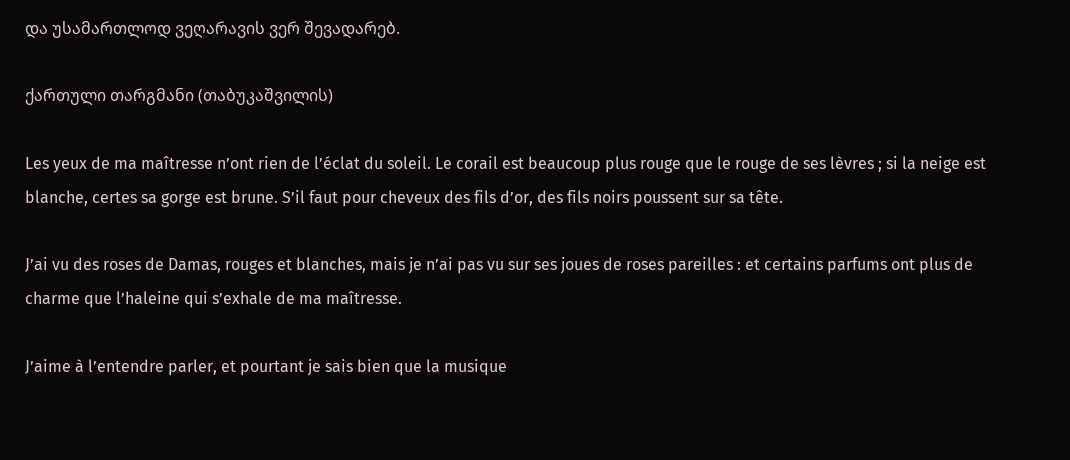და უსამართლოდ ვეღარავის ვერ შევადარებ.

ქართული თარგმანი (თაბუკაშვილის)

Les yeux de ma maîtresse n’ont rien de l’éclat du soleil. Le corail est beaucoup plus rouge que le rouge de ses lèvres ; si la neige est blanche, certes sa gorge est brune. S’il faut pour cheveux des fils d’or, des fils noirs poussent sur sa tête.

J’ai vu des roses de Damas, rouges et blanches, mais je n’ai pas vu sur ses joues de roses pareilles : et certains parfums ont plus de charme que l’haleine qui s’exhale de ma maîtresse.

J’aime à l’entendre parler, et pourtant je sais bien que la musique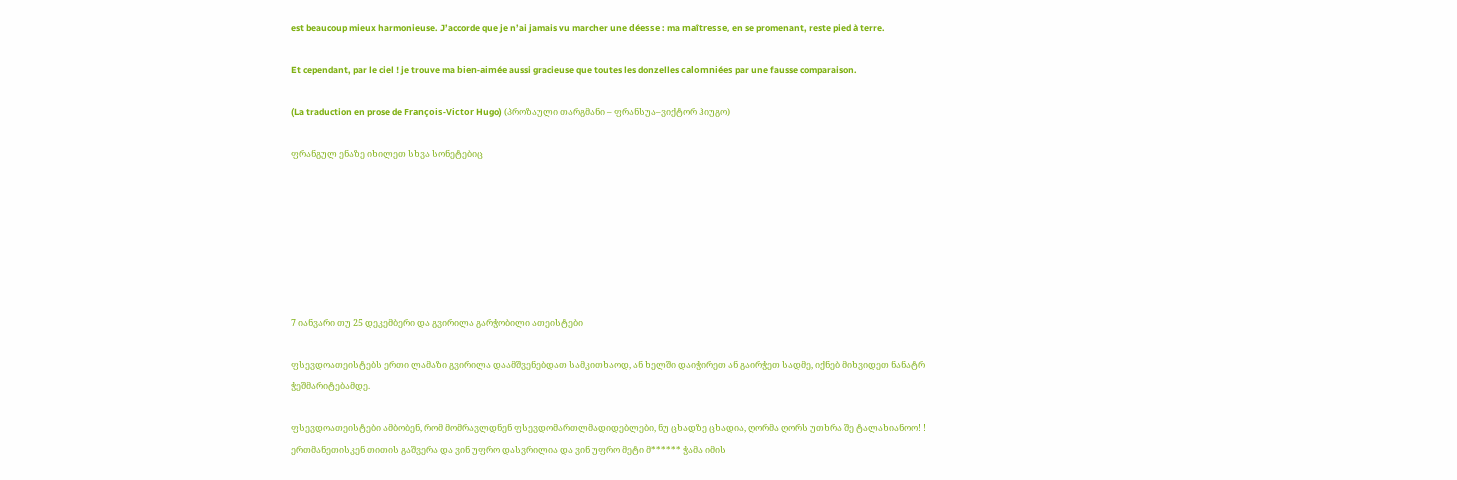est beaucoup mieux harmonieuse. J’accorde que je n’ai jamais vu marcher une déesse : ma maîtresse, en se promenant, reste pied à terre.

Et cependant, par le ciel ! je trouve ma bien-aimée aussi gracieuse que toutes les donzelles calomniées par une fausse comparaison.

(La traduction en prose de François-Victor Hugo) (პროზაული თარგმანი – ფრანსუა–ვიქტორ ჰიუგო)

ფრანგულ ენაზე იხილეთ სხვა სონეტებიც







7 იანვარი თუ 25 დეკემბერი და გვირილა გარჭობილი ათეისტები

ფსევდოათეისტებს ერთი ლამაზი გვირილა დაამშვენებდათ სამკითხაოდ, ან ხელში დაიჭირეთ ან გაირჭეთ სადმე, იქნებ მიხვიდეთ ნანატრ ჭეშმარიტებამდე.

ფსევდოათეისტები ამბობენ, რომ მომრავლდნენ ფსევდომართლმადიდებლები, ნუ ცხადზე ცხადია, ღორმა ღორს უთხრა შე ტალახიანოო! ! ერთმანეთისკენ თითის გაშვერა და ვინ უფრო დასვრილია და ვინ უფრო მეტი მ****** ჭამა იმის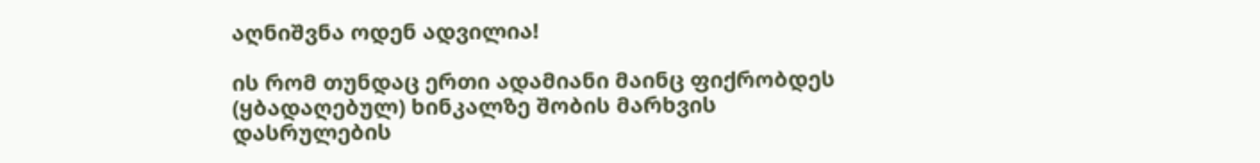აღნიშვნა ოდენ ადვილია!

ის რომ თუნდაც ერთი ადამიანი მაინც ფიქრობდეს (ყბადაღებულ) ხინკალზე შობის მარხვის დასრულების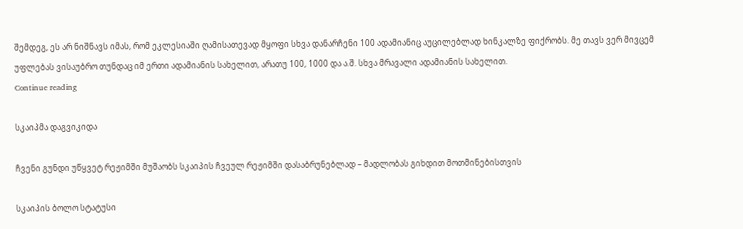შემდეგ, ეს არ ნიშნავს იმას, რომ ეკლესიაში ღამისათევად მყოფი სხვა დანარჩენი 100 ადამიანიც აუცილებლად ხინკალზე ფიქრობს. მე თავს ვერ მივცემ უფლებას ვისაუბრო თუნდაც იმ ერთი ადამიანის სახელით, არათუ 100, 1000 და ა.შ. სხვა მრავალი ადამიანის სახელით.
Continue reading

სკაიპმა დაგვიკიდა

ჩვენი გუნდი უწყვეტ რეჟიმში მუშაობს სკაიპის ჩვეულ რეჟიმში დასაბრუნებლად – მადლობას გიხდით მოთმინებისთვის

სკაიპის ბოლო სტატუსი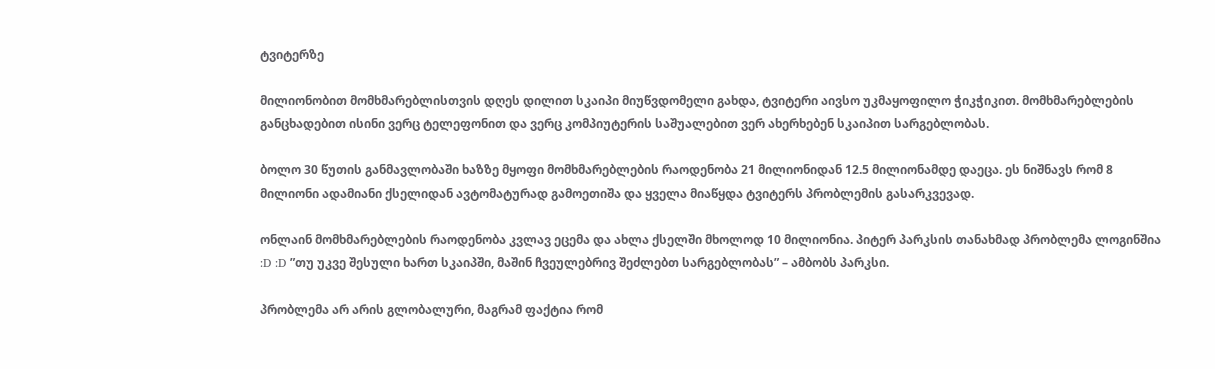ტვიტერზე

მილიონობით მომხმარებლისთვის დღეს დილით სკაიპი მიუწვდომელი გახდა, ტვიტერი აივსო უკმაყოფილო ჭიკჭიკით. მომხმარებლების განცხადებით ისინი ვერც ტელეფონით და ვერც კომპიუტერის საშუალებით ვერ ახერხებენ სკაიპით სარგებლობას.

ბოლო 30 წუთის განმავლობაში ხაზზე მყოფი მომხმარებლების რაოდენობა 21 მილიონიდან 12.5 მილიონამდე დაეცა. ეს ნიშნავს რომ 8 მილიონი ადამიანი ქსელიდან ავტომატურად გამოეთიშა და ყველა მიაწყდა ტვიტერს პრობლემის გასარკვევად.

ონლაინ მომხმარებლების რაოდენობა კვლავ ეცემა და ახლა ქსელში მხოლოდ 10 მილიონია. პიტერ პარკსის თანახმად პრობლემა ლოგინშია :D :D ”თუ უკვე შესული ხართ სკაიპში, მაშინ ჩვეულებრივ შეძლებთ სარგებლობას” – ამბობს პარკსი.

პრობლემა არ არის გლობალური, მაგრამ ფაქტია რომ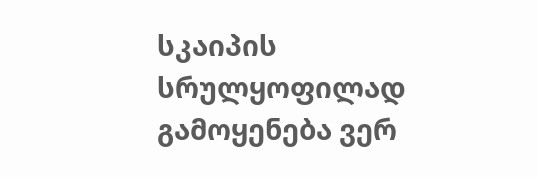სკაიპის სრულყოფილად გამოყენება ვერ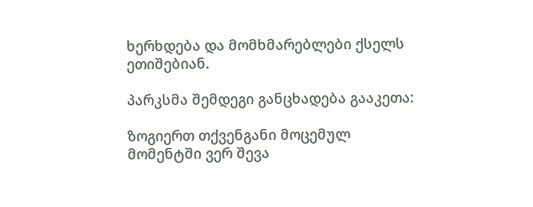ხერხდება და მომხმარებლები ქსელს ეთიშებიან.

პარკსმა შემდეგი განცხადება გააკეთა:

ზოგიერთ თქვენგანი მოცემულ მომენტში ვერ შევა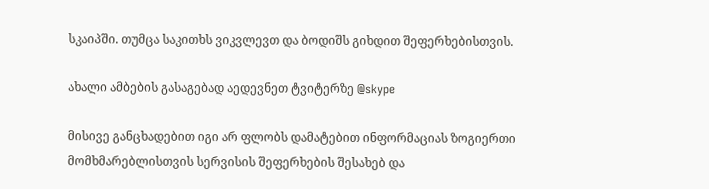სკაიპში. თუმცა საკითხს ვიკვლევთ და ბოდიშს გიხდით შეფერხებისთვის.

ახალი ამბების გასაგებად აედევნეთ ტვიტერზე @skype

მისივე განცხადებით იგი არ ფლობს დამატებით ინფორმაციას ზოგიერთი მომხმარებლისთვის სერვისის შეფერხების შესახებ და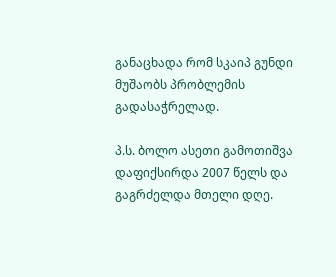განაცხადა რომ სკაიპ გუნდი მუშაობს პრობლემის გადასაჭრელად.

პ.ს. ბოლო ასეთი გამოთიშვა დაფიქსირდა 2007 წელს და გაგრძელდა მთელი დღე.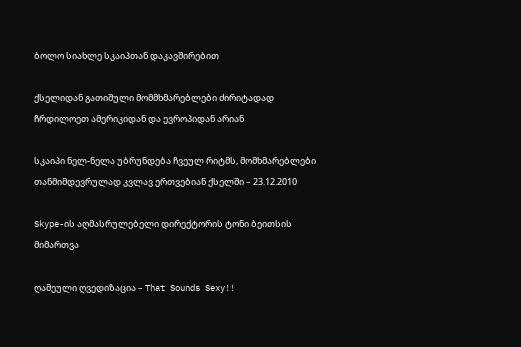ბოლო სიახლე სკაიპთან დაკავშირებით

ქსელიდან გათიშული მომმხმარებლები ძირიტადად ჩრდილოეთ ამერიკიდან და ევროპიდან არიან

სკაიპი ნელ-ნელა უბრუნდება ჩვეულ რიტმს, მომხმარებლები თანმიმდევრულად კვლავ ერთვებიან ქსელში – 23.12.2010

Skype-ის აღმასრულებელი დირექტორის ტონი ბეითსის მიმართვა

ღამეული ღვედიზაცია – That Sounds Sexy!!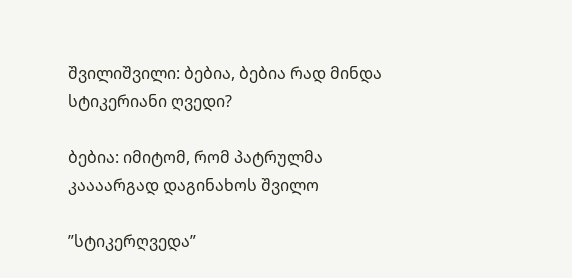შვილიშვილი: ბებია, ბებია რად მინდა სტიკერიანი ღვედი?

ბებია: იმიტომ, რომ პატრულმა კაააარგად დაგინახოს შვილო

”სტიკერღვედა”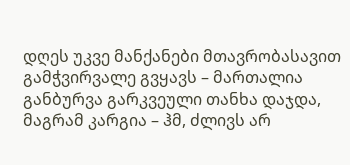დღეს უკვე მანქანები მთავრობასავით გამჭვირვალე გვყავს – მართალია განბურვა გარკვეული თანხა დაჯდა, მაგრამ კარგია – ჰმ, ძლივს არ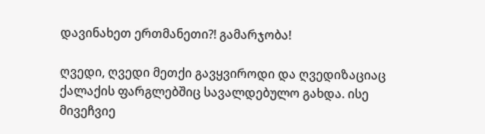დავინახეთ ერთმანეთი?! გამარჯობა!

ღვედი, ღვედი მეთქი გავყვიროდი და ღვედიზაციაც ქალაქის ფარგლებშიც სავალდებულო გახდა. ისე მივეჩვიე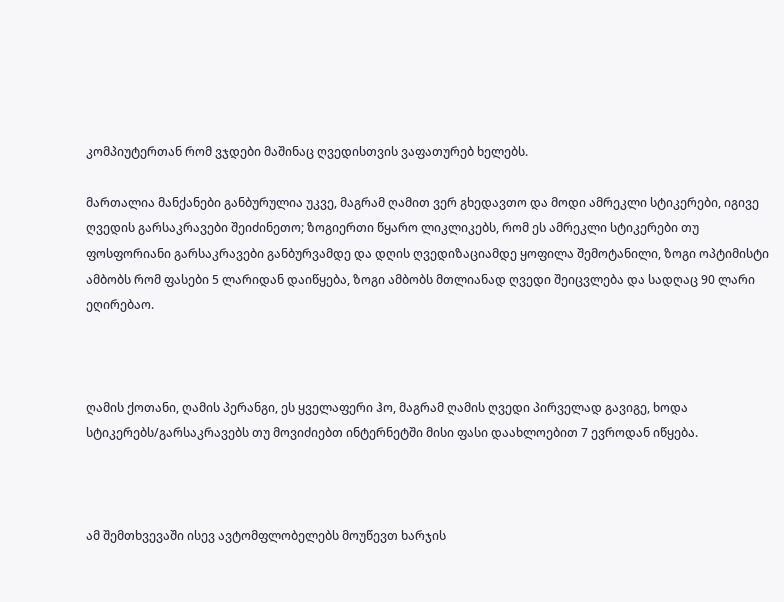კომპიუტერთან რომ ვჯდები მაშინაც ღვედისთვის ვაფათურებ ხელებს.

მართალია მანქანები განბურულია უკვე, მაგრამ ღამით ვერ გხედავთო და მოდი ამრეკლი სტიკერები, იგივე ღვედის გარსაკრავები შეიძინეთო; ზოგიერთი წყარო ლიკლიკებს, რომ ეს ამრეკლი სტიკერები თუ ფოსფორიანი გარსაკრავები განბურვამდე და დღის ღვედიზაციამდე ყოფილა შემოტანილი, ზოგი ოპტიმისტი ამბობს რომ ფასები 5 ლარიდან დაიწყება, ზოგი ამბობს მთლიანად ღვედი შეიცვლება და სადღაც 90 ლარი ეღირებაო.



ღამის ქოთანი, ღამის პერანგი, ეს ყველაფერი ჰო, მაგრამ ღამის ღვედი პირველად გავიგე, ხოდა სტიკერებს/გარსაკრავებს თუ მოვიძიებთ ინტერნეტში მისი ფასი დაახლოებით 7 ევროდან იწყება.



ამ შემთხვევაში ისევ ავტომფლობელებს მოუწევთ ხარჯის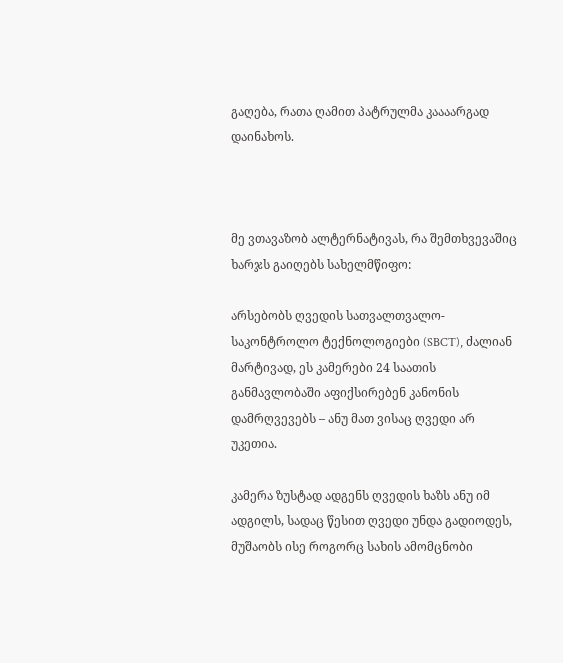გაღება, რათა ღამით პატრულმა კაააარგად დაინახოს.



მე ვთავაზობ ალტერნატივას, რა შემთხვევაშიც ხარჯს გაიღებს სახელმწიფო:

არსებობს ღვედის სათვალთვალო-საკონტროლო ტექნოლოგიები (SBCT), ძალიან მარტივად, ეს კამერები 24 საათის განმავლობაში აფიქსირებენ კანონის დამრღვევებს – ანუ მათ ვისაც ღვედი არ უკეთია.

კამერა ზუსტად ადგენს ღვედის ხაზს ანუ იმ ადგილს, სადაც წესით ღვედი უნდა გადიოდეს, მუშაობს ისე როგორც სახის ამომცნობი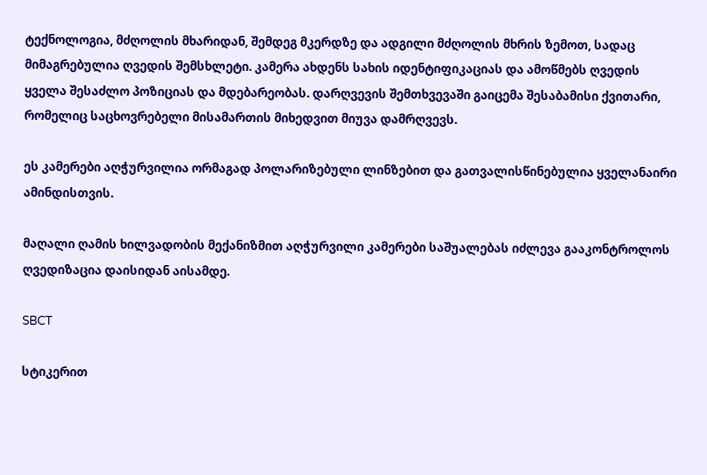ტექნოლოგია, მძღოლის მხარიდან, შემდეგ მკერდზე და ადგილი მძღოლის მხრის ზემოთ, სადაც მიმაგრებულია ღვედის შემსხლეტი. კამერა ახდენს სახის იდენტიფიკაციას და ამოწმებს ღვედის ყველა შესაძლო პოზიციას და მდებარეობას. დარღვევის შემთხვევაში გაიცემა შესაბამისი ქვითარი, რომელიც საცხოვრებელი მისამართის მიხედვით მიუვა დამრღვევს.

ეს კამერები აღჭურვილია ორმაგად პოლარიზებული ლინზებით და გათვალისწინებულია ყველანაირი ამინდისთვის.

მაღალი ღამის ხილვადობის მექანიზმით აღჭურვილი კამერები საშუალებას იძლევა გააკონტროლოს ღვედიზაცია დაისიდან აისამდე.

SBCT

სტიკერით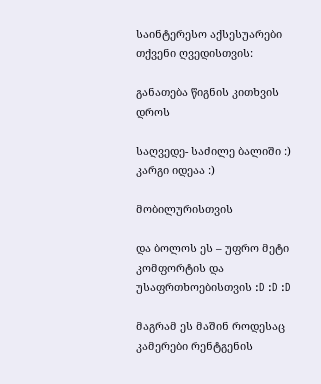საინტერესო აქსესუარები თქვენი ღვედისთვის:

განათება წიგნის კითხვის დროს

საღვედე- საძილე ბალიში :) კარგი იდეაა :)

მობილურისთვის

და ბოლოს ეს – უფრო მეტი კომფორტის და უსაფრთხოებისთვის :D :D :D

მაგრამ ეს მაშინ როდესაც კამერები რენტგენის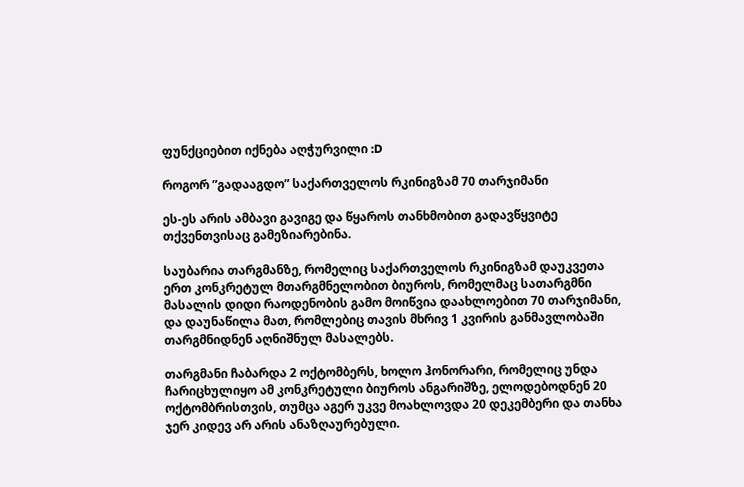ფუნქციებით იქნება აღჭურვილი :D

როგორ ”გადააგდო” საქართველოს რკინიგზამ 70 თარჯიმანი

ეს-ეს არის ამბავი გავიგე და წყაროს თანხმობით გადავწყვიტე თქვენთვისაც გამეზიარებინა.

საუბარია თარგმანზე, რომელიც საქართველოს რკინიგზამ დაუკვეთა ერთ კონკრეტულ მთარგმნელობით ბიუროს, რომელმაც სათარგმნი მასალის დიდი რაოდენობის გამო მოიწვია დაახლოებით 70 თარჯიმანი, და დაუნაწილა მათ, რომლებიც თავის მხრივ 1 კვირის განმავლობაში თარგმნიდნენ აღნიშნულ მასალებს.

თარგმანი ჩაბარდა 2 ოქტომბერს, ხოლო ჰონორარი, რომელიც უნდა ჩარიცხულიყო ამ კონკრეტული ბიუროს ანგარიშზე, ელოდებოდნენ 20 ოქტომბრისთვის, თუმცა აგერ უკვე მოახლოვდა 20 დეკემბერი და თანხა ჯერ კიდევ არ არის ანაზღაურებული.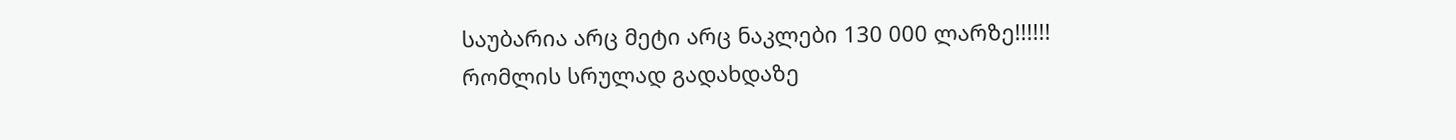საუბარია არც მეტი არც ნაკლები 130 000 ლარზე!!!!!! რომლის სრულად გადახდაზე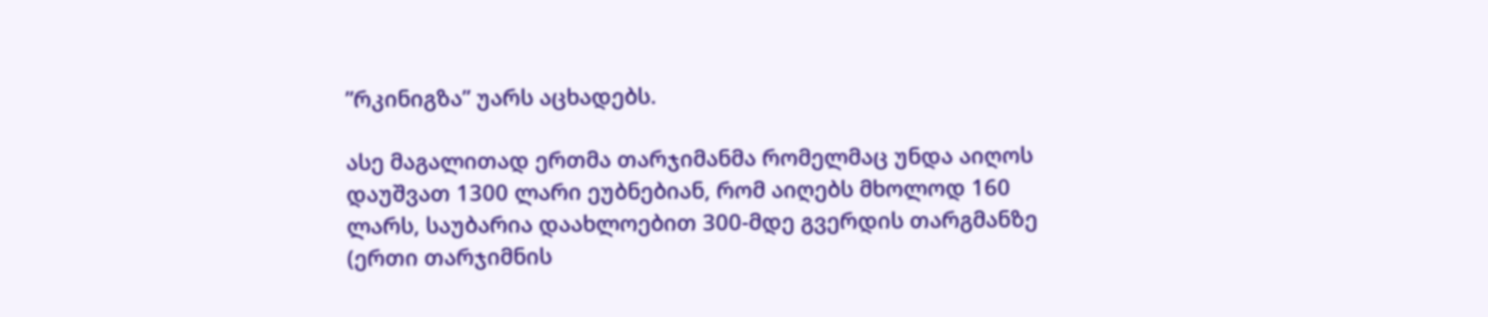”რკინიგზა” უარს აცხადებს.

ასე მაგალითად ერთმა თარჯიმანმა რომელმაც უნდა აიღოს დაუშვათ 1300 ლარი ეუბნებიან, რომ აიღებს მხოლოდ 160 ლარს, საუბარია დაახლოებით 300-მდე გვერდის თარგმანზე  (ერთი თარჯიმნის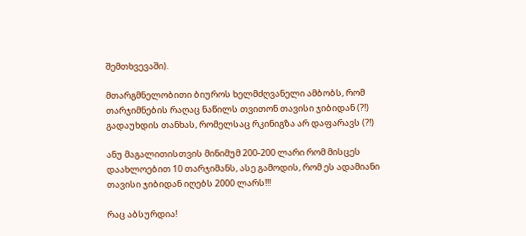შემთხვევაში).

მთარგმნელობითი ბიუროს ხელმძღვანელი ამბობს, რომ თარჯიმნების რაღაც ნაწილს თვითონ თავისი ჯიბიდან (?!) გადაუხდის თანხას, რომელსაც რკინიგზა არ დაფარავს (?!)

ანუ მაგალითისთვის მინიმუმ 200-200 ლარი რომ მისცეს დაახლოებით 10 თარჯიმანს, ასე გამოდის, რომ ეს ადამიანი თავისი ჯიბიდან იღებს 2000 ლარს!!!

რაც აბსურდია!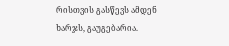რისთვის გასწევს ამდენ ხარჯს, გაუგებარია.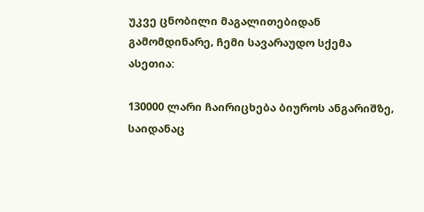უკვე ცნობილი მაგალითებიდან გამომდინარე, ჩემი სავარაუდო სქემა ასეთია:

130000 ლარი ჩაირიცხება ბიუროს ანგარიშზე, საიდანაც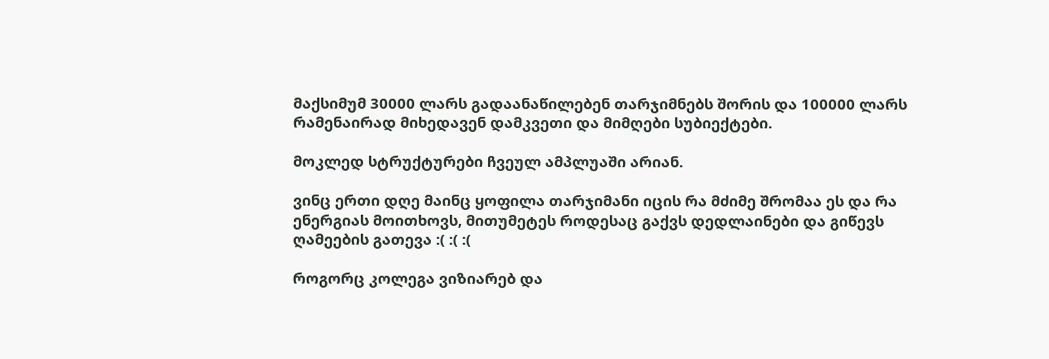მაქსიმუმ 30000 ლარს გადაანაწილებენ თარჯიმნებს შორის და 100000 ლარს რამენაირად მიხედავენ დამკვეთი და მიმღები სუბიექტები.

მოკლედ სტრუქტურები ჩვეულ ამპლუაში არიან.

ვინც ერთი დღე მაინც ყოფილა თარჯიმანი იცის რა მძიმე შრომაა ეს და რა ენერგიას მოითხოვს, მითუმეტეს როდესაც გაქვს დედლაინები და გიწევს ღამეების გათევა :( :( :(

როგორც კოლეგა ვიზიარებ და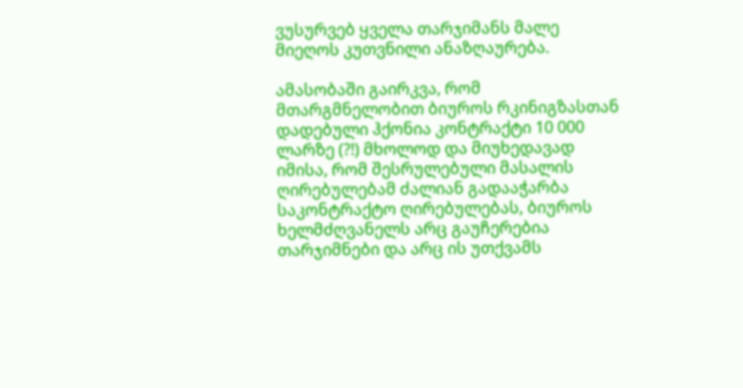ვუსურვებ ყველა თარჯიმანს მალე მიეღოს კუთვნილი ანაზღაურება.

ამასობაში გაირკვა, რომ მთარგმნელობით ბიუროს რკინიგზასთან დადებული ჰქონია კონტრაქტი 10 000 ლარზე (?!) მხოლოდ და მიუხედავად იმისა, რომ შესრულებული მასალის ღირებულებამ ძალიან გადააჭარბა საკონტრაქტო ღირებულებას, ბიუროს ხელმძღვანელს არც გაუჩერებია თარჯიმნები და არც ის უთქვამს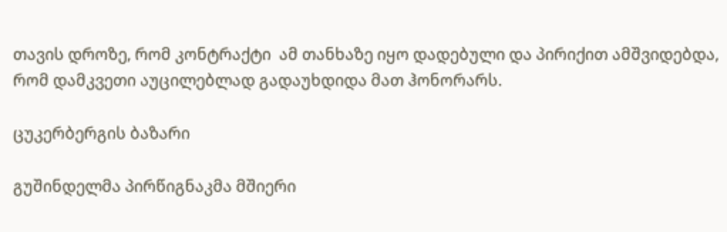თავის დროზე, რომ კონტრაქტი  ამ თანხაზე იყო დადებული და პირიქით ამშვიდებდა, რომ დამკვეთი აუცილებლად გადაუხდიდა მათ ჰონორარს.

ცუკერბერგის ბაზარი

გუშინდელმა პირწიგნაკმა მშიერი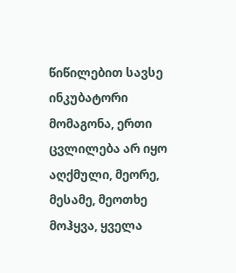წიწილებით სავსე ინკუბატორი მომაგონა, ერთი ცვლილება არ იყო აღქმული, მეორე, მესამე, მეოთხე მოჰყვა, ყველა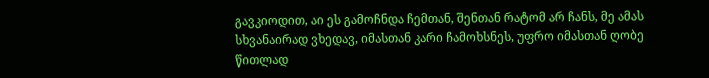გავკიოდით, აი ეს გამოჩნდა ჩემთან, შენთან რატომ არ ჩანს, მე ამას სხვანაირად ვხედავ, იმასთან კარი ჩამოხსნეს, უფრო იმასთან ღობე წითლად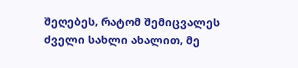შეღებეს, რატომ შემიცვალეს ძველი სახლი ახალით, მე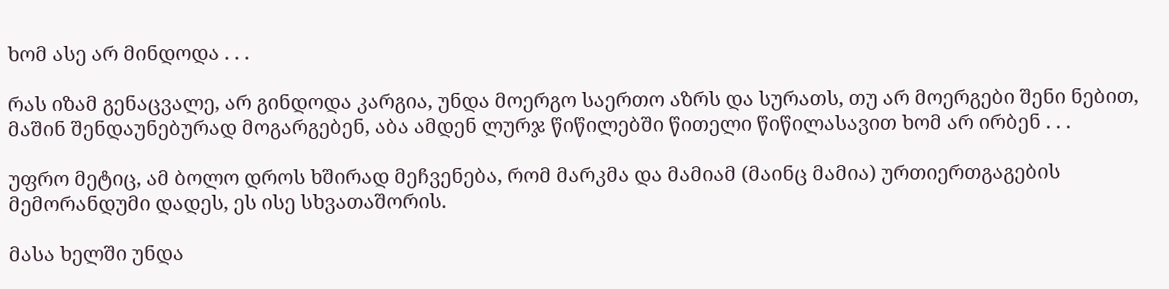ხომ ასე არ მინდოდა . . .

რას იზამ გენაცვალე, არ გინდოდა კარგია, უნდა მოერგო საერთო აზრს და სურათს, თუ არ მოერგები შენი ნებით, მაშინ შენდაუნებურად მოგარგებენ, აბა ამდენ ლურჯ წიწილებში წითელი წიწილასავით ხომ არ ირბენ . . .

უფრო მეტიც, ამ ბოლო დროს ხშირად მეჩვენება, რომ მარკმა და მამიამ (მაინც მამია) ურთიერთგაგების მემორანდუმი დადეს, ეს ისე სხვათაშორის.

მასა ხელში უნდა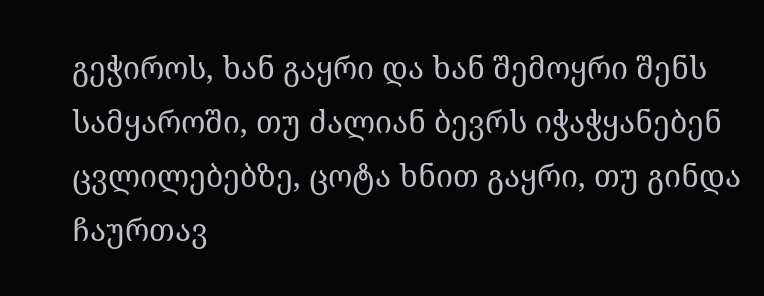გეჭიროს, ხან გაყრი და ხან შემოყრი შენს სამყაროში, თუ ძალიან ბევრს იჭაჭყანებენ ცვლილებებზე, ცოტა ხნით გაყრი, თუ გინდა ჩაურთავ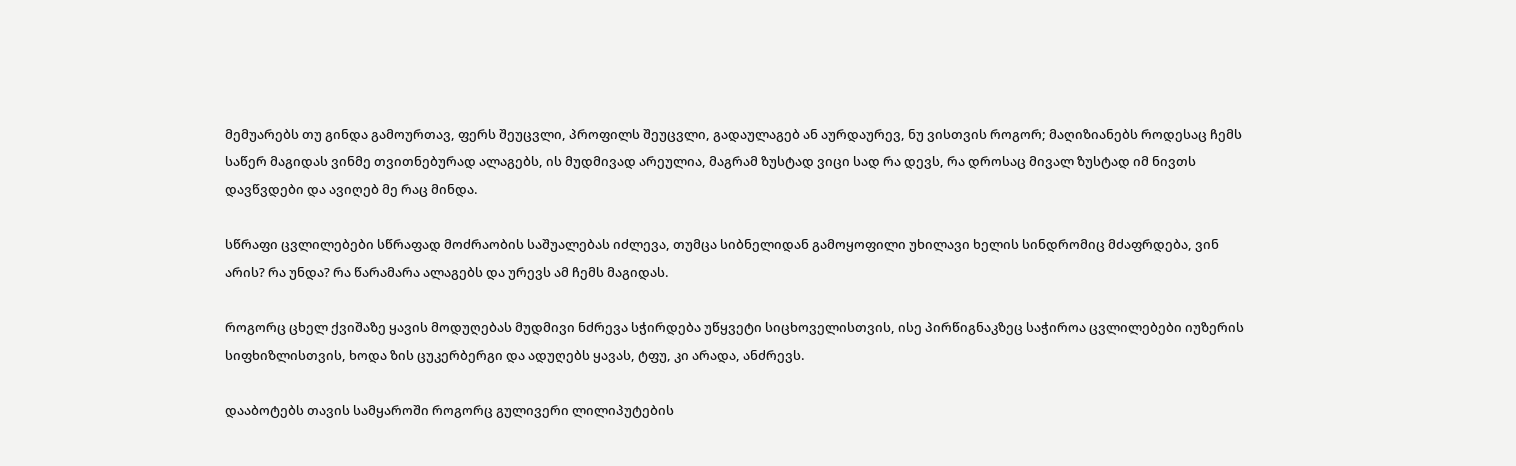მემუარებს თუ გინდა გამოურთავ, ფერს შეუცვლი, პროფილს შეუცვლი, გადაულაგებ ან აურდაურევ, ნუ ვისთვის როგორ; მაღიზიანებს როდესაც ჩემს საწერ მაგიდას ვინმე თვითნებურად ალაგებს, ის მუდმივად არეულია, მაგრამ ზუსტად ვიცი სად რა დევს, რა დროსაც მივალ ზუსტად იმ ნივთს დავწვდები და ავიღებ მე რაც მინდა.

სწრაფი ცვლილებები სწრაფად მოძრაობის საშუალებას იძლევა, თუმცა სიბნელიდან გამოყოფილი უხილავი ხელის სინდრომიც მძაფრდება, ვინ არის? რა უნდა? რა წარამარა ალაგებს და ურევს ამ ჩემს მაგიდას.

როგორც ცხელ ქვიშაზე ყავის მოდუღებას მუდმივი ნძრევა სჭირდება უწყვეტი სიცხოველისთვის, ისე პირწიგნაკზეც საჭიროა ცვლილებები იუზერის სიფხიზლისთვის, ხოდა ზის ცუკერბერგი და ადუღებს ყავას, ტფუ, კი არადა, ანძრევს.

დააბოტებს თავის სამყაროში როგორც გულივერი ლილიპუტების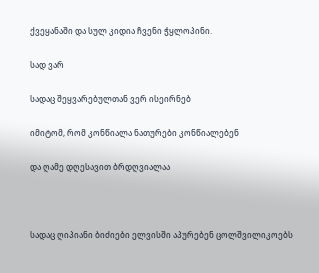ქვეყანაში და სულ კიდია ჩვენი ჭყლოპინი.

სად ვარ

სადაც შეყვარებულთან ვერ ისეირნებ

იმიტომ, რომ კონწიალა ნათურები კონწიალებენ

და ღამე დღესავით ბრდღვიალაა



სადაც ღიპიანი ბიძიები ელვისში აპურებენ ცოლშვილიკოებს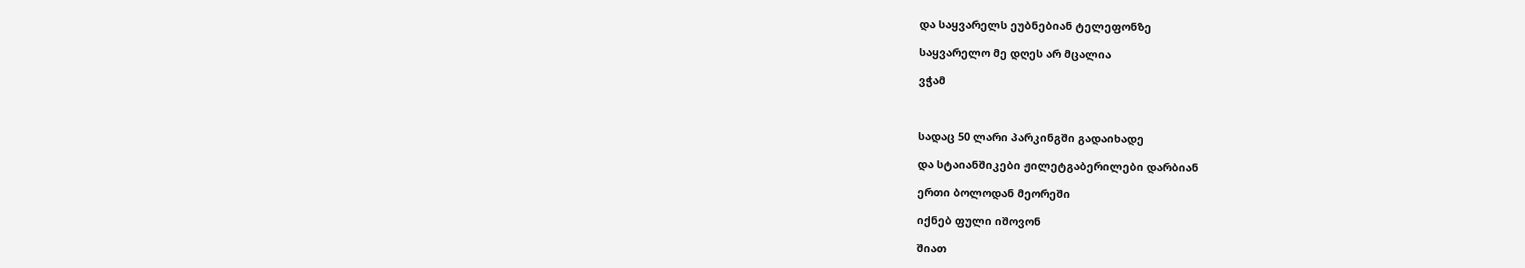და საყვარელს ეუბნებიან ტელეფონზე

საყვარელო მე დღეს არ მცალია

ვჭამ



სადაც 50 ლარი პარკინგში გადაიხადე

და სტაიანშიკები ჟილეტგაბერილები დარბიან

ერთი ბოლოდან მეორეში

იქნებ ფული იშოვონ

შიათ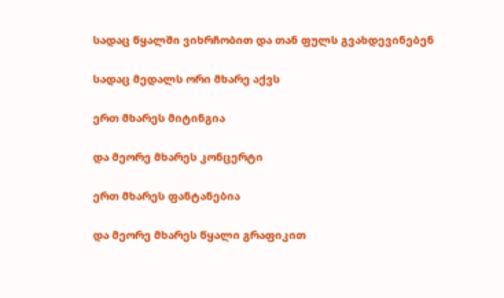სადაც წყალში ვიხრჩობით და თან ფულს გვახდევინებენ

სადაც მედალს ორი მხარე აქვს

ერთ მხარეს მიტინგია

და მეორე მხარეს კონცერტი

ერთ მხარეს ფანტანებია

და მეორე მხარეს წყალი გრაფიკით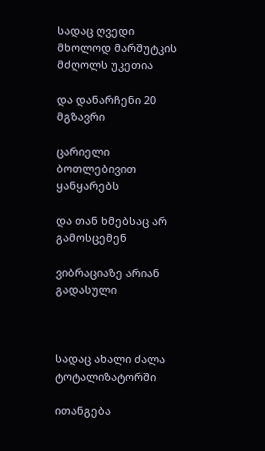სადაც ღვედი მხოლოდ მარშუტკის მძღოლს უკეთია

და დანარჩენი 20 მგზავრი

ცარიელი ბოთლებივით ყანყარებს

და თან ხმებსაც არ გამოსცემენ

ვიბრაციაზე არიან გადასული



სადაც ახალი ძალა ტოტალიზატორში

ითანგება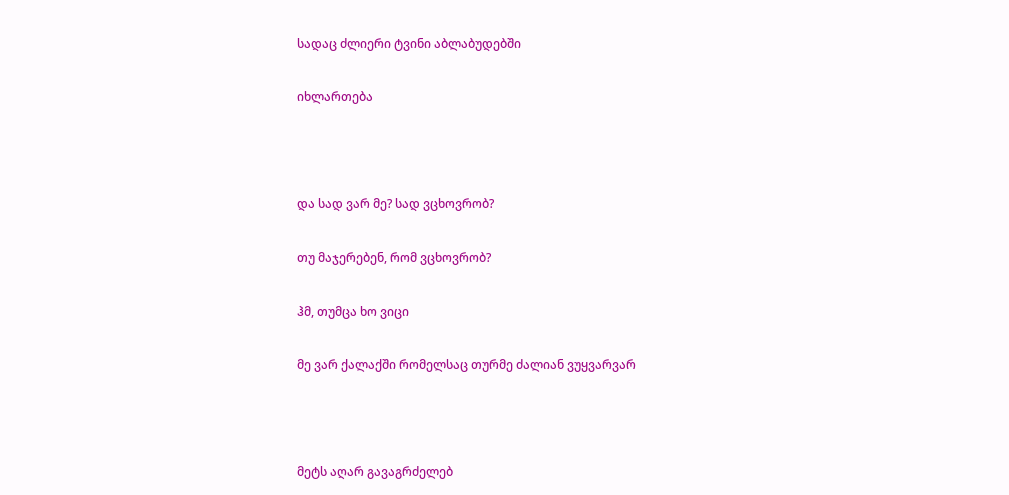სადაც ძლიერი ტვინი აბლაბუდებში

იხლართება



და სად ვარ მე? სად ვცხოვრობ?

თუ მაჯერებენ, რომ ვცხოვრობ?

ჰმ, თუმცა ხო ვიცი

მე ვარ ქალაქში რომელსაც თურმე ძალიან ვუყვარვარ



მეტს აღარ გავაგრძელებ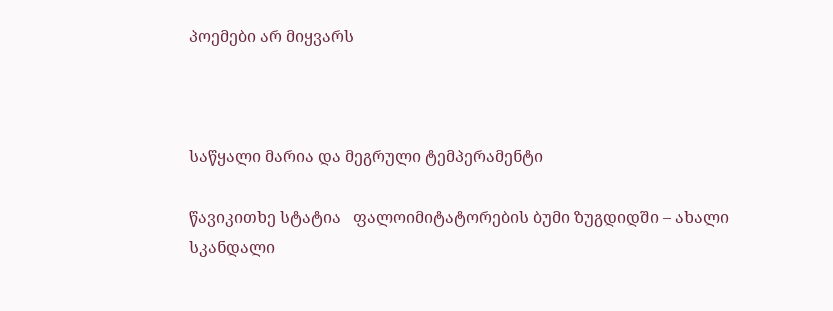პოემები არ მიყვარს



საწყალი მარია და მეგრული ტემპერამენტი

წავიკითხე სტატია   ფალოიმიტატორების ბუმი ზუგდიდში – ახალი სკანდალი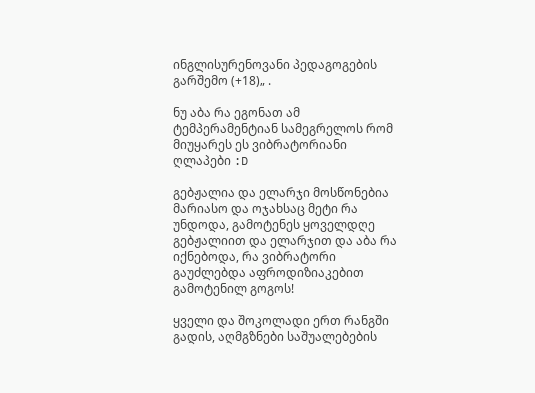ინგლისურენოვანი პედაგოგების გარშემო (+18)„ .

ნუ აბა რა ეგონათ ამ ტემპერამენტიან სამეგრელოს რომ მიუყარეს ეს ვიბრატორიანი ღლაპები :D

გებჟალია და ელარჯი მოსწონებია მარიასო და ოჯახსაც მეტი რა უნდოდა, გამოტენეს ყოველდღე გებჟალიით და ელარჯით და აბა რა იქნებოდა, რა ვიბრატორი გაუძლებდა აფროდიზიაკებით გამოტენილ გოგოს!

ყველი და შოკოლადი ერთ რანგში გადის, აღმგზნები საშუალებების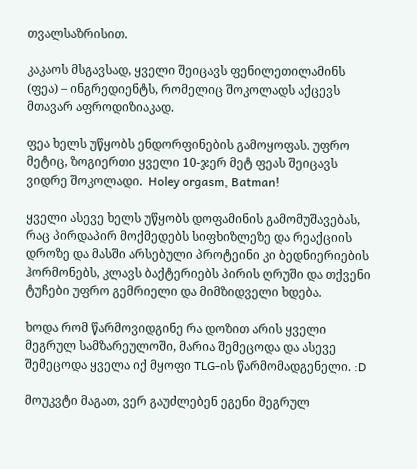თვალსაზრისით.

კაკაოს მსგავსად, ყველი შეიცავს ფენილეთილამინს (ფეა) – ინგრედიენტს, რომელიც შოკოლადს აქცევს მთავარ აფროდიზიაკად.

ფეა ხელს უწყობს ენდორფინების გამოყოფას. უფრო მეტიც, ზოგიერთი ყველი 10-ჯერ მეტ ფეას შეიცავს ვიდრე შოკოლადი.  Holey orgasm, Batman!

ყველი ასევე ხელს უწყობს დოფამინის გამომუშავებას, რაც პირდაპირ მოქმედებს სიფხიზლეზე და რეაქციის დროზე და მასში არსებული პროტეინი კი ბედნიერიების ჰორმონებს, კლავს ბაქტერიებს პირის ღრუში და თქვენი ტუჩები უფრო გემრიელი და მიმზიდველი ხდება.

ხოდა რომ წარმოვიდგინე რა დოზით არის ყველი მეგრულ სამზარეულოში, მარია შემეცოდა და ასევე შემეცოდა ყველა იქ მყოფი TLG-ის წარმომადგენელი. :D

მოუკვტი მაგათ, ვერ გაუძლებენ ეგენი მეგრულ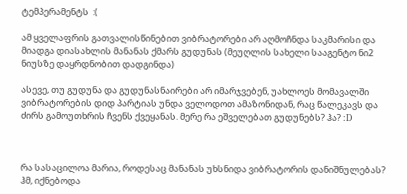ტემპერამენტს  :(

ამ ყველაფრის გათვალისწინებით ვიბრატორები არ აღმოჩნდა საკმარისი და მიადგა დიასახლის მანანას ქმარს გუდუნას (მეუღლის სახელი სააგენტო ნი2 ნიუსზე დაყრდნობით დადგინდა)

ასევე, თუ გუდუნა და გუდუნასნაირები არ იმარჯვებენ, უახლოეს მომავალში ვიბრატორების დიდ პარტიას უნდა ველოდოთ ამაზონიდან, რაც წალეკავს და ძირს გამოუთხრის ჩვენს ქვეყანას. მერე რა ეშველებათ გუდუნებს? ჰა? :D



რა სასაცილოა მარია, როდესაც მანანას უხსნიდა ვიბრატორის დანიშნულებას? ჰმ, იქნებოდა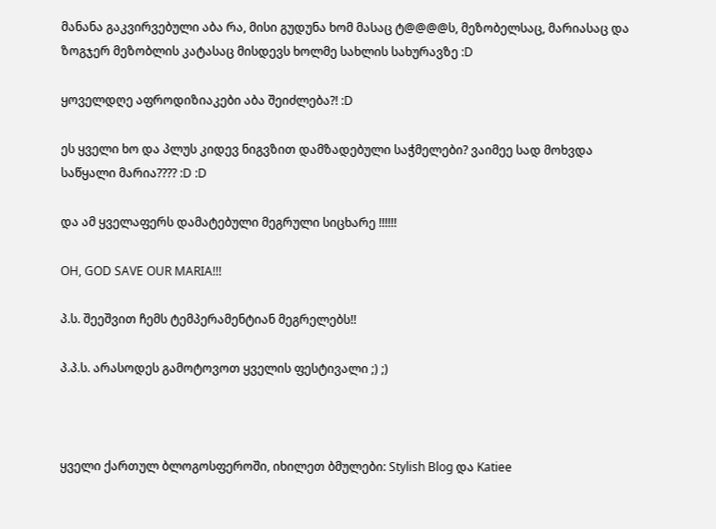მანანა გაკვირვებული აბა რა, მისი გუდუნა ხომ მასაც ტ@@@@ს, მეზობელსაც, მარიასაც და ზოგჯერ მეზობლის კატასაც მისდევს ხოლმე სახლის სახურავზე :D

ყოველდღე აფროდიზიაკები აბა შეიძლება?! :D

ეს ყველი ხო და პლუს კიდევ ნიგვზით დამზადებული საჭმელები? ვაიმეე სად მოხვდა საწყალი მარია???? :D :D

და ამ ყველაფერს დამატებული მეგრული სიცხარე !!!!!!

OH, GOD SAVE OUR MARIA!!!

პ.ს. შეეშვით ჩემს ტემპერამენტიან მეგრელებს!!

პ.პ.ს. არასოდეს გამოტოვოთ ყველის ფესტივალი ;) ;)



ყველი ქართულ ბლოგოსფეროში, იხილეთ ბმულები: Stylish Blog და Katiee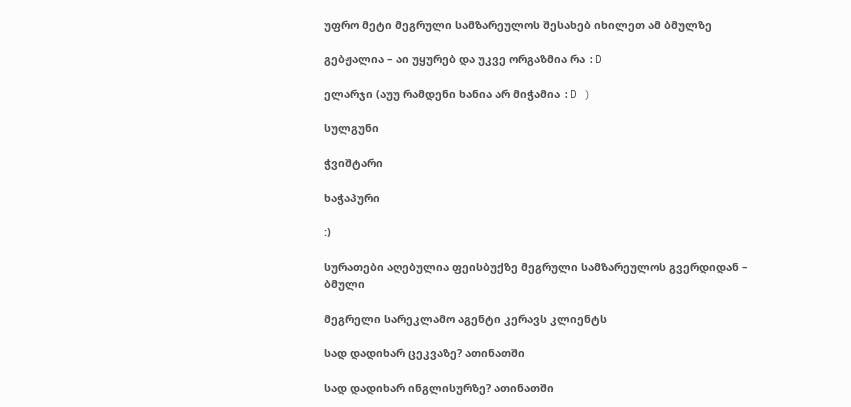უფრო მეტი მეგრული სამზარეულოს შესახებ იხილეთ ამ ბმულზე

გებჟალია – აი უყურებ და უკვე ორგაზმია რა :D

ელარჯი (აუუ რამდენი ხანია არ მიჭამია :D )

სულგუნი

ჭვიშტარი

ხაჭაპური

:)

სურათები აღებულია ფეისბუქზე მეგრული სამზარეულოს გვერდიდან – ბმული

მეგრელი სარეკლამო აგენტი კერავს კლიენტს

სად დადიხარ ცეკვაზე? ათინათში

სად დადიხარ ინგლისურზე? ათინათში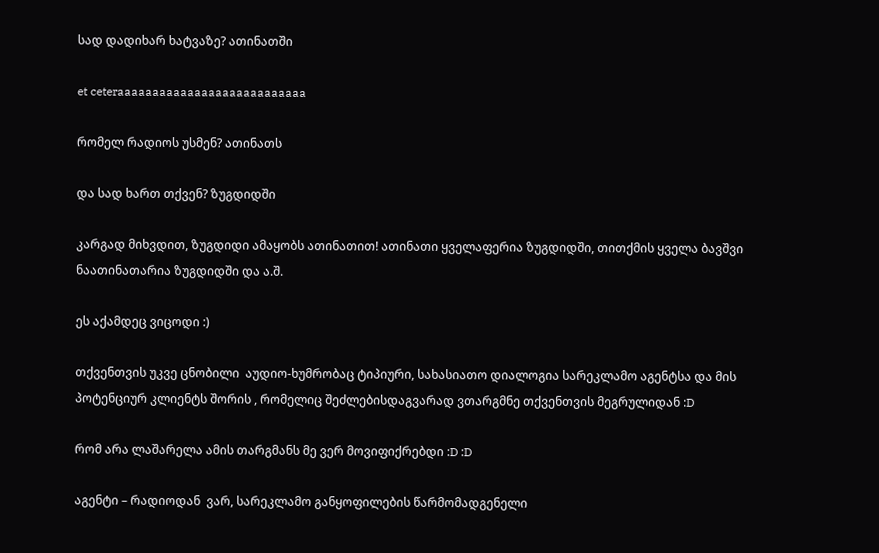სად დადიხარ ხატვაზე? ათინათში

et ceteraaaaaaaaaaaaaaaaaaaaaaaaaaa

რომელ რადიოს უსმენ? ათინათს

და სად ხართ თქვენ? ზუგდიდში

კარგად მიხვდით, ზუგდიდი ამაყობს ათინათით! ათინათი ყველაფერია ზუგდიდში, თითქმის ყველა ბავშვი ნაათინათარია ზუგდიდში და ა.შ.

ეს აქამდეც ვიცოდი :)

თქვენთვის უკვე ცნობილი  აუდიო-ხუმრობაც ტიპიური, სახასიათო დიალოგია სარეკლამო აგენტსა და მის პოტენციურ კლიენტს შორის , რომელიც შეძლებისდაგვარად ვთარგმნე თქვენთვის მეგრულიდან :D

რომ არა ლაშარელა ამის თარგმანს მე ვერ მოვიფიქრებდი :D :D

აგენტი – რადიოდან  ვარ, სარეკლამო განყოფილების წარმომადგენელი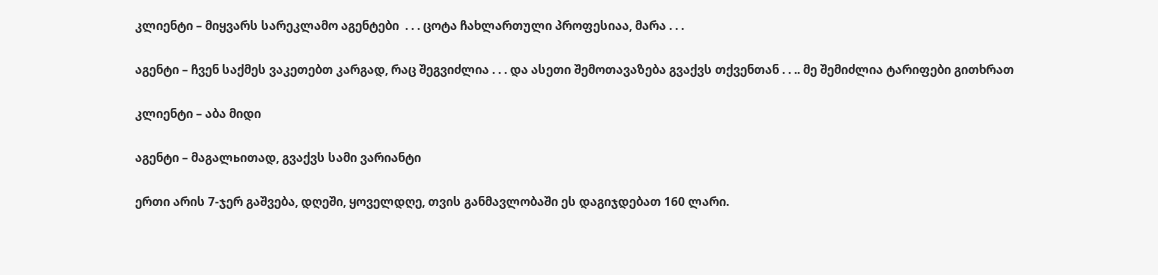კლიენტი – მიყვარს სარეკლამო აგენტები  . . . ცოტა ჩახლართული პროფესიაა, მარა . . .

აგენტი – ჩვენ საქმეს ვაკეთებთ კარგად, რაც შეგვიძლია . . . და ასეთი შემოთავაზება გვაქვს თქვენთან . . .. მე შემიძლია ტარიფები გითხრათ

კლიენტი – აბა მიდი

აგენტი – მაგალьითად, გვაქვს სამი ვარიანტი

ერთი არის 7-ჯერ გაშვება, დღეში, ყოველდღე, თვის განმავლობაში ეს დაგიჯდებათ 160 ლარი.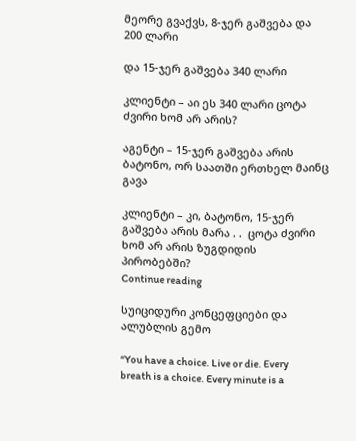მეორე გვაქვს, 8-ჯერ გაშვება და 200 ლარი

და 15-ჯერ გაშვება 340 ლარი

კლიენტი – აი ეს 340 ლარი ცოტა ძვირი ხომ არ არის?

აგენტი – 15-ჯერ გაშვება არის ბატონო, ორ საათში ერთხელ მაინც გავა

კლიენტი – კი, ბატონო, 15-ჯერ გაშვება არის მარა . .  ცოტა ძვირი ხომ არ არის ზუგდიდის პირობებში?
Continue reading

სუიციდური კონცეფციები და ალუბლის გემო

“You have a choice. Live or die. Every breath is a choice. Every minute is a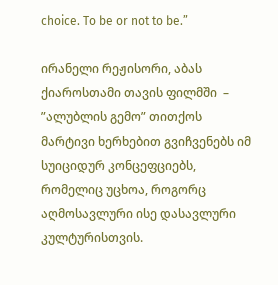choice. To be or not to be.”

ირანელი რეჟისორი, აბას ქიაროსთამი თავის ფილმში  – ”ალუბლის გემო” თითქოს მარტივი ხერხებით გვიჩვენებს იმ სუიციდურ კონცეფციებს, რომელიც უცხოა, როგორც აღმოსავლური ისე დასავლური კულტურისთვის.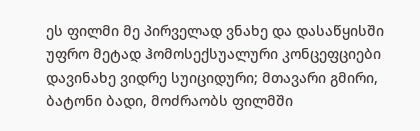ეს ფილმი მე პირველად ვნახე და დასაწყისში უფრო მეტად ჰომოსექსუალური კონცეფციები დავინახე ვიდრე სუიციდური; მთავარი გმირი, ბატონი ბადი, მოძრაობს ფილმში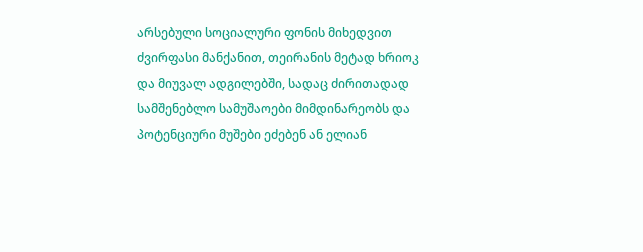არსებული სოციალური ფონის მიხედვით ძვირფასი მანქანით, თეირანის მეტად ხრიოკ და მიუვალ ადგილებში, სადაც ძირითადად სამშენებლო სამუშაოები მიმდინარეობს და პოტენციური მუშები ეძებენ ან ელიან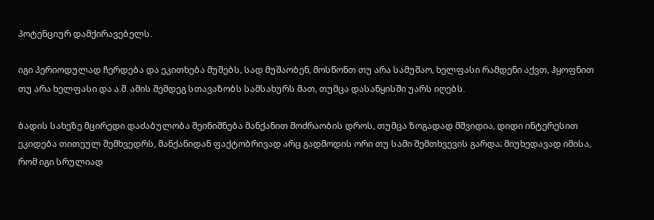პოტენციურ დამქირავებელს.

იგი პერიოდულად ჩერდება და ეკითხება მუშებს, სად მუშაობენ, მოსწონთ თუ არა სამუშაო, ხელფასი რამდენი აქვთ, ჰყოფნით თუ არა ხელფასი და ა.შ. ამის შემდეგ სთავაზობს სამსახურს მათ, თუმცა დასაწყისში უარს იღებს.

ბადის სახეზე მცირედი დაძაბულობა შეინიშნება მანქანით მოძრაობის დროს, თუმცა ზოგადად მშვიდია, დიდი ინტერესით ეკიდება თითეულ შემხვედრს, მანქანიდან ფაქტობრივად არც გადმოდის ორი თუ სამი შემთხვევის გარდა; მიუხედავად იმისა, რომ იგი სრულიად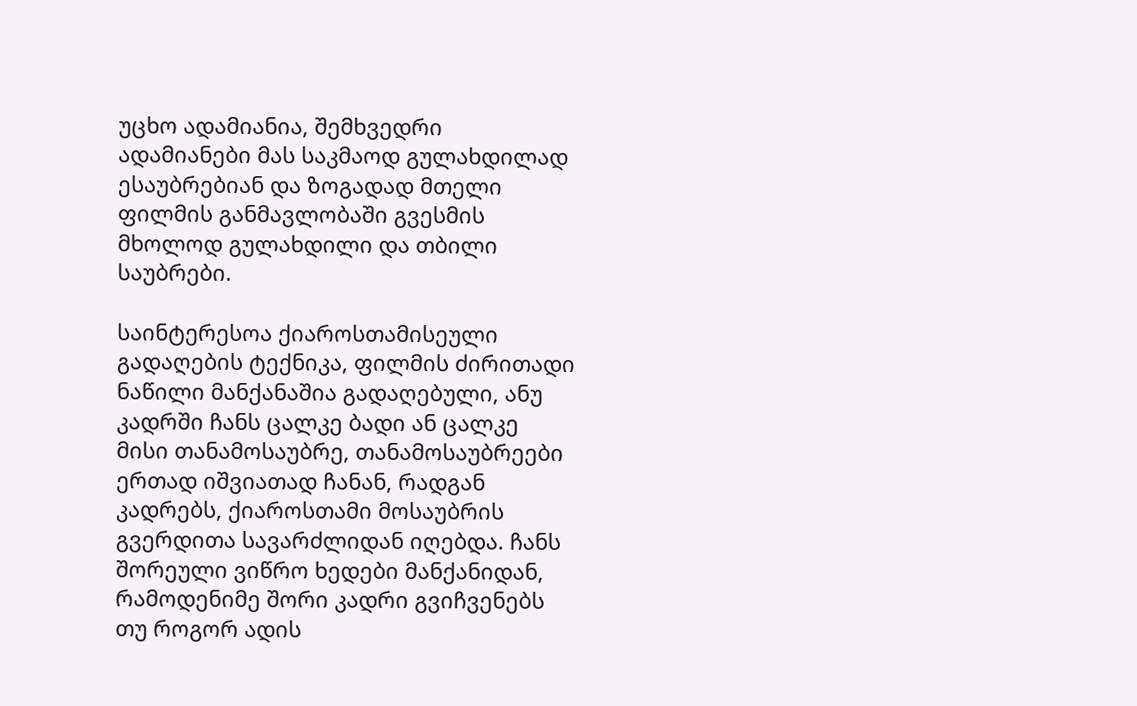უცხო ადამიანია, შემხვედრი ადამიანები მას საკმაოდ გულახდილად ესაუბრებიან და ზოგადად მთელი ფილმის განმავლობაში გვესმის მხოლოდ გულახდილი და თბილი საუბრები.

საინტერესოა ქიაროსთამისეული გადაღების ტექნიკა, ფილმის ძირითადი ნაწილი მანქანაშია გადაღებული, ანუ კადრში ჩანს ცალკე ბადი ან ცალკე მისი თანამოსაუბრე, თანამოსაუბრეები ერთად იშვიათად ჩანან, რადგან კადრებს, ქიაროსთამი მოსაუბრის გვერდითა სავარძლიდან იღებდა. ჩანს შორეული ვიწრო ხედები მანქანიდან, რამოდენიმე შორი კადრი გვიჩვენებს თუ როგორ ადის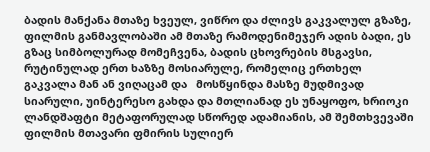ბადის მანქანა მთაზე ხვეულ, ვიწრო და ძლივს გაკვალულ გზაზე, ფილმის განმავლობაში ამ მთაზე რამოდენიმეჯერ ადის ბადი, ეს გზაც სიმბოლურად მომეჩვენა, ბადის ცხოვრების მსგავსი, რუტინულად ერთ ხაზზე მოსიარულე, რომელიც ერთხელ გაკვალა მან ან ვიღაცამ და   მოსწყინდა მასზე მუდმივად სიარული, უინტერესო გახდა და მთლიანად ეს უნაყოფო, ხრიოკი ლანდშაფტი მეტაფორულად სწორედ ადამიანის, ამ შემთხვევაში ფილმის მთავარი ფმირის სულიერ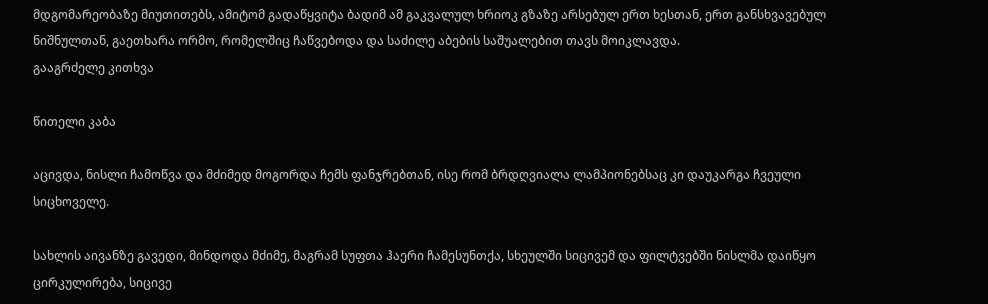მდგომარეობაზე მიუთითებს, ამიტომ გადაწყვიტა ბადიმ ამ გაკვალულ ხრიოკ გზაზე არსებულ ერთ ხესთან, ერთ განსხვავებულ ნიშნულთან, გაეთხარა ორმო, რომელშიც ჩაწვებოდა და საძილე აბების საშუალებით თავს მოიკლავდა.
გააგრძელე კითხვა

წითელი კაბა

აცივდა, ნისლი ჩამოწვა და მძიმედ მოგორდა ჩემს ფანჯრებთან, ისე რომ ბრდღვიალა ლამპიონებსაც კი დაუკარგა ჩვეული სიცხოველე.

სახლის აივანზე გავედი, მინდოდა მძიმე, მაგრამ სუფთა ჰაერი ჩამესუნთქა, სხეულში სიცივემ და ფილტვებში ნისლმა დაიწყო ცირკულირება, სიცივე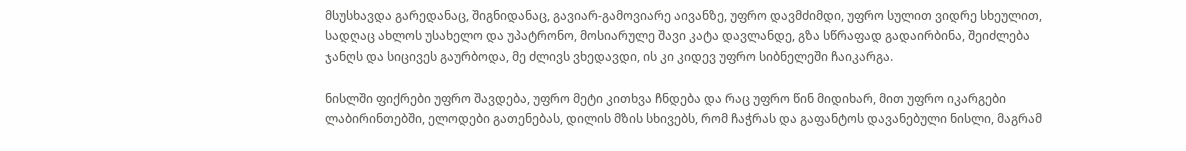მსუსხავდა გარედანაც, შიგნიდანაც, გავიარ-გამოვიარე აივანზე, უფრო დავმძიმდი, უფრო სულით ვიდრე სხეულით, სადღაც ახლოს უსახელო და უპატრონო, მოსიარულე შავი კატა დავლანდე, გზა სწრაფად გადაირბინა, შეიძლება ჯანღს და სიცივეს გაურბოდა, მე ძლივს ვხედავდი, ის კი კიდევ უფრო სიბნელეში ჩაიკარგა.

ნისლში ფიქრები უფრო შავდება, უფრო მეტი კითხვა ჩნდება და რაც უფრო წინ მიდიხარ, მით უფრო იკარგები ლაბირინთებში, ელოდები გათენებას, დილის მზის სხივებს, რომ ჩაჭრას და გაფანტოს დავანებული ნისლი, მაგრამ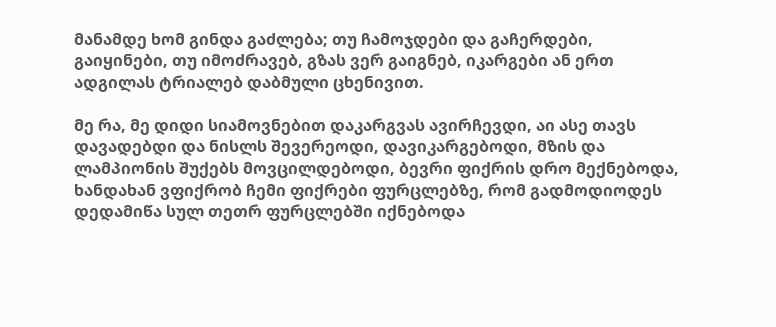მანამდე ხომ გინდა გაძლება; თუ ჩამოჯდები და გაჩერდები, გაიყინები, თუ იმოძრავებ, გზას ვერ გაიგნებ, იკარგები ან ერთ ადგილას ტრიალებ დაბმული ცხენივით.

მე რა, მე დიდი სიამოვნებით დაკარგვას ავირჩევდი, აი ასე თავს დავადებდი და ნისლს შევერეოდი, დავიკარგებოდი, მზის და ლამპიონის შუქებს მოვცილდებოდი, ბევრი ფიქრის დრო მექნებოდა, ხანდახან ვფიქრობ ჩემი ფიქრები ფურცლებზე, რომ გადმოდიოდეს დედამიწა სულ თეთრ ფურცლებში იქნებოდა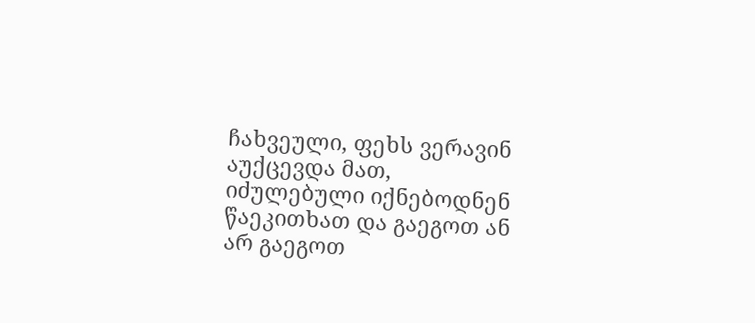ჩახვეული, ფეხს ვერავინ აუქცევდა მათ, იძულებული იქნებოდნენ წაეკითხათ და გაეგოთ ან არ გაეგოთ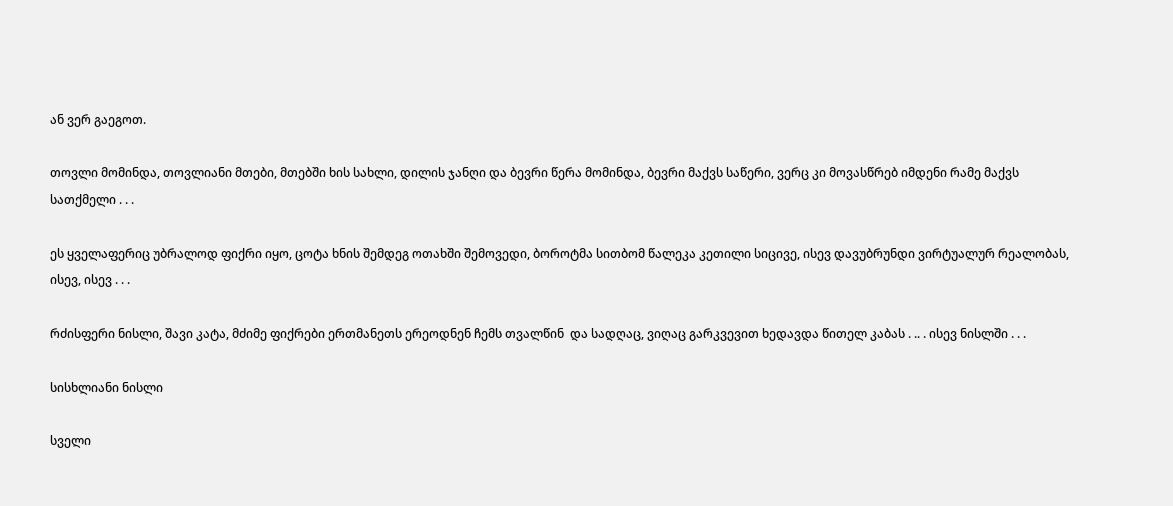ან ვერ გაეგოთ.

თოვლი მომინდა, თოვლიანი მთები, მთებში ხის სახლი, დილის ჯანღი და ბევრი წერა მომინდა, ბევრი მაქვს საწერი, ვერც კი მოვასწრებ იმდენი რამე მაქვს სათქმელი . . .

ეს ყველაფერიც უბრალოდ ფიქრი იყო, ცოტა ხნის შემდეგ ოთახში შემოვედი, ბოროტმა სითბომ წალეკა კეთილი სიცივე, ისევ დავუბრუნდი ვირტუალურ რეალობას, ისევ, ისევ . . .

რძისფერი ნისლი, შავი კატა, მძიმე ფიქრები ერთმანეთს ერეოდნენ ჩემს თვალწინ  და სადღაც, ვიღაც გარკვევით ხედავდა წითელ კაბას . .. . ისევ ნისლში . . .

სისხლიანი ნისლი

სველი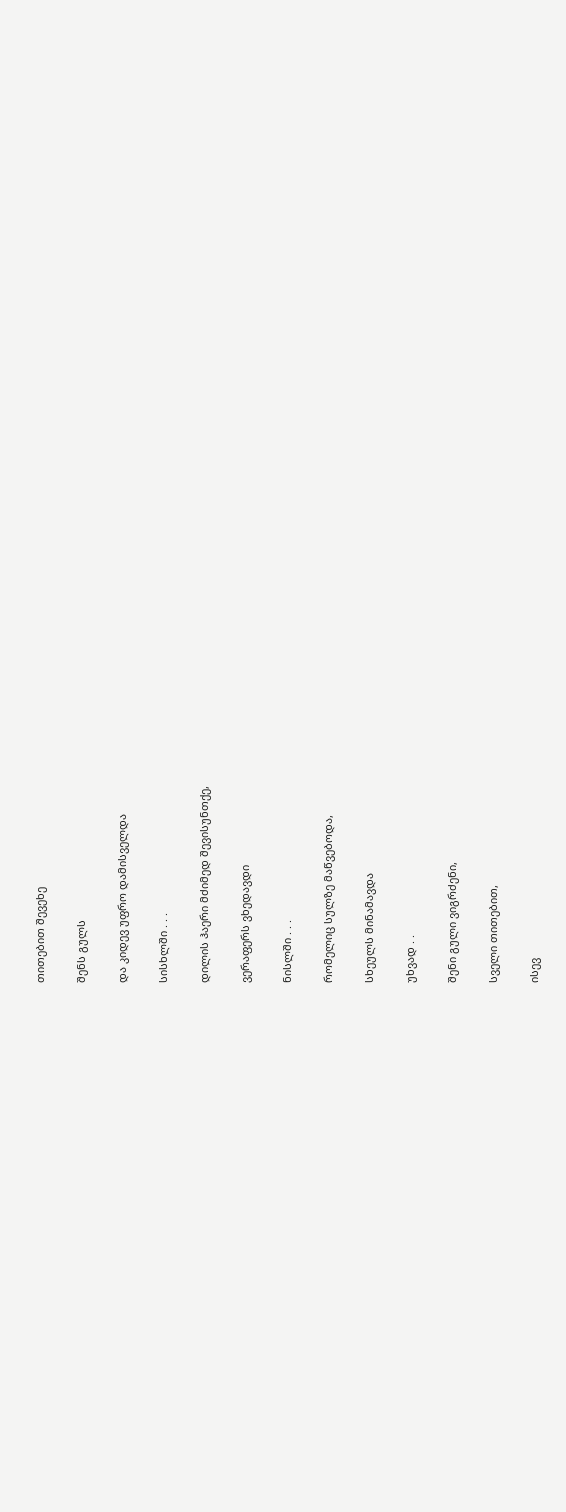თითებით შევეხე

შენს გულს

და კიდევ უფრო დამისველდა

სისხლში . . .

დილის ჰაერი მძიმედ შევისუნთქე,

ვერაფერს ვხედავდი

ნისლში . . .

რომელიც სულზე მაწვებოდა,

სხეულს მინამავდა

უხვად . .

შენი გული ვიგრძენი,

სველი თითებით,

ისევ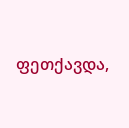ფეთქავდა,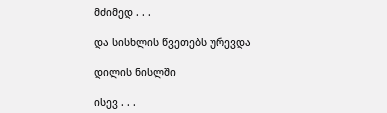მძიმედ . . .

და სისხლის წვეთებს ურევდა

დილის ნისლში

ისევ . . .